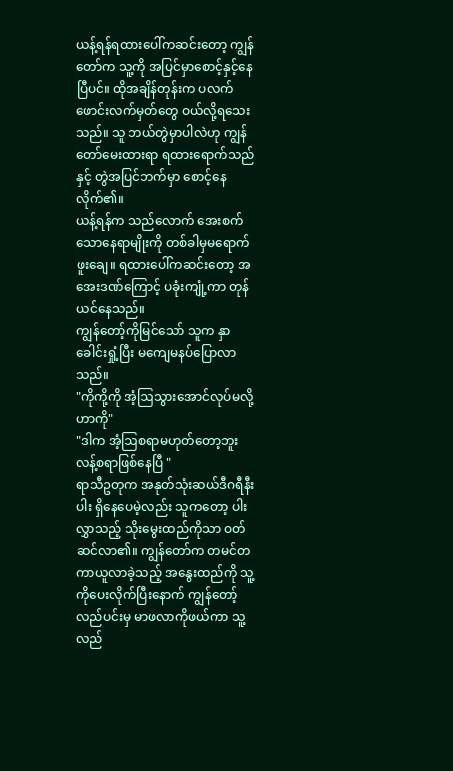ယန့်ရန်ရထားပေါ်ကဆင်းတော့ ကျွန်တော်က သူ့ကို အပြင်မှာစောင့်နှင့်နေပြီပင်။ ထိုအချိန်တုန်းက ပလက်ဖောင်းလက်မှတ်တွေ ဝယ်လို့ရသေးသည်။ သူ ဘယ်တွဲမှာပါလဲဟု ကျွန်တော်မေးထားရာ ရထားရောက်သည်နှင့် တွဲအပြင်ဘက်မှာ စောင့်နေလိုက်၏။
ယန့်ရန်က သည်လောက် အေးစက်သောနေရာမျိုးကို တစ်ခါမှမရောက်ဖူးချေ။ ရထားပေါ်ကဆင်းတော့ အအေးဒဏ်ကြောင့် ပခုံးကျုံ့ကာ တုန်ယင်နေသည်။
ကျွန်တော့်ကိုမြင်သော် သူက နှာခေါင်းရှုံ့ပြီး မကျေမနပ်ပြောလာသည်။
"ကိုကို့ကို အံ့ဩသွားအောင်လုပ်မလို့ဟာကို"
"ဒါက အံ့ဩစရာမဟုတ်တော့ဘူး လန့်စရာဖြစ်နေပြီ "
ရာသီဥတုက အနုတ်သုံးဆယ်ဒီဂရီနီးပါး ရှိနေပေမဲ့လည်း သူကတော့ ပါးလွှာသည့် သိုးမွေးထည်ကိုသာ ဝတ်ဆင်လာ၏။ ကျွန်တော်က တမင်တကာယူလာခဲ့သည့် အနွေးထည်ကို သူ့ကိုပေးလိုက်ပြီးနောက် ကျွန်တော့်လည်ပင်းမှ မာဖလာကိုဖယ်ကာ သူ့လည်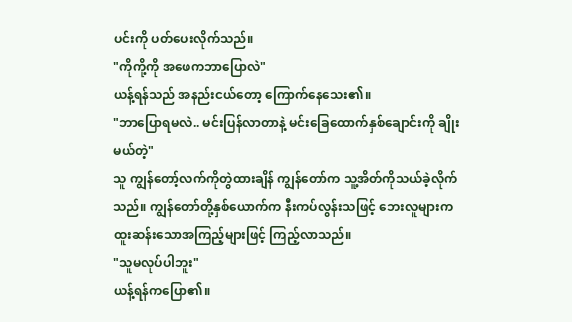ပင်းကို ပတ်ပေးလိုက်သည်။
"ကိုကို့ကို အဖေကဘာပြောလဲ"
ယန့်ရန်သည် အနည်းငယ်တော့ ကြောက်နေသေး၏။
"ဘာပြောရမလဲ.. မင်းပြန်လာတာနဲ့ မင်းခြေထောက်နှစ်ချောင်းကို ချိုးမယ်တဲ့"
သူ ကျွန်တော့်လက်ကိုတွဲထားချိန် ကျွန်တော်က သူ့အိတ်ကိုသယ်ခဲ့လိုက်သည်။ ကျွန်တော်တို့နှစ်ယောက်က နီးကပ်လွန်းသဖြင့် ဘေးလူများက ထူးဆန်းသောအကြည့်များဖြင့် ကြည့်လာသည်။
"သူမလုပ်ပါဘူး"
ယန့်ရန်ကပြော၏။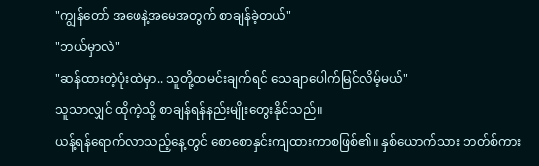"ကျွန်တော် အဖေနဲ့အမေအတွက် စာချန်ခဲ့တယ်"
"ဘယ်မှာလဲ"
"ဆန်ထားတဲ့ပုံးထဲမှာ.. သူတို့ထမင်းချက်ရင် သေချာပေါက်မြင်လိမ့်မယ်"
သူသာလျှင် ထိုကဲ့သို့ စာချန်ရန်နည်းမျိုးတွေးနိုင်သည်။
ယန့်ရန်ရောက်လာသည့်နေ့တွင် စောစောနှင်းကျထားကာစဖြစ်၏။ နှစ်ယောက်သား ဘတ်စ်ကား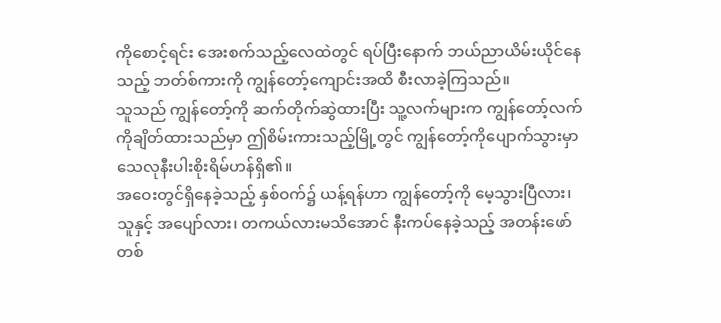ကိုစောင့်ရင်း အေးစက်သည့်လေထဲတွင် ရပ်ပြီးနောက် ဘယ်ညာယိမ်းယိုင်နေသည့် ဘတ်စ်ကားကို ကျွန်တော့်ကျောင်းအထိ စီးလာခဲ့ကြသည်။
သူသည် ကျွန်တော့်ကို ဆက်တိုက်ဆွဲထားပြီး သူ့လက်များက ကျွန်တော့်လက်ကိုချိတ်ထားသည်မှာ ဤစိမ်းကားသည့်မြို့တွင် ကျွန်တော့်ကိုပျောက်သွားမှာ သေလုနီးပါးစိုးရိမ်ဟန်ရှိ၏။
အဝေးတွင်ရှိနေခဲ့သည့် နှစ်ဝက်၌ ယန့်ရန်ဟာ ကျွန်တော့်ကို မေ့သွားပြီလား၊
သူနှင့် အပျော်လား၊ တကယ်လားမသိအောင် နီးကပ်နေခဲ့သည့် အတန်းဖော်တစ်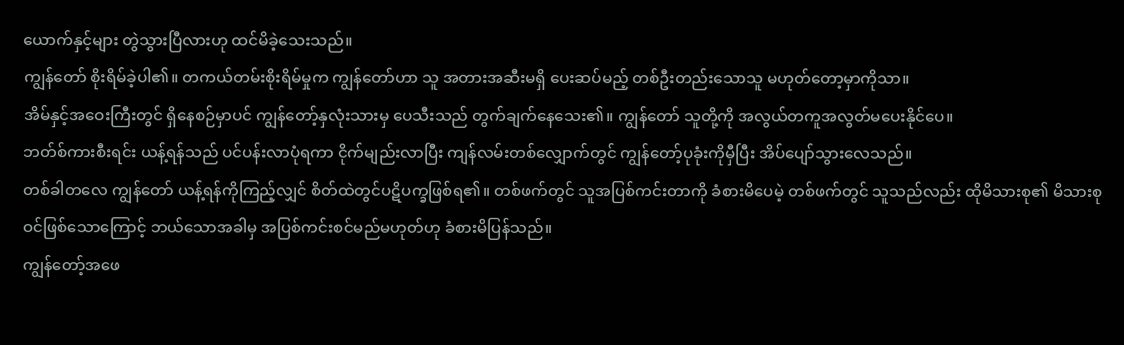ယောက်နှင့်များ တွဲသွားပြီလားဟု ထင်မိခဲ့သေးသည်။
ကျွန်တော် စိုးရိမ်ခဲ့ပါ၏။ တကယ်တမ်းစိုးရိမ်မှုက ကျွန်တော်ဟာ သူ အတားအဆီးမရှိ ပေးဆပ်မည့် တစ်ဦးတည်းသောသူ မဟုတ်တော့မှာကိုသာ။
အိမ်နှင့်အဝေးကြီးတွင် ရှိနေစဉ်မှာပင် ကျွန်တော့်နှလုံးသားမှ ပေသီးသည် တွက်ချက်နေသေး၏။ ကျွန်တော် သူတို့ကို အလွယ်တကူအလွတ်မပေးနိုင်ပေ။
ဘတ်စ်ကားစီးရင်း ယန့်ရန်သည် ပင်ပန်းလာပုံရကာ ငိုက်မျည်းလာပြီး ကျန်လမ်းတစ်လျှောက်တွင် ကျွန်တော့်ပုခုံးကိုမှီပြီး အိပ်ပျော်သွားလေသည်။
တစ်ခါတလေ ကျွန်တော် ယန့်ရန်ကိုကြည့်လျှင် စိတ်ထဲတွင်ပဋိပက္ခဖြစ်ရ၏။ တစ်ဖက်တွင် သူအပြစ်ကင်းတာကို ခံစားမိပေမဲ့ တစ်ဖက်တွင် သူသည်လည်း ထိုမိသားစု၏ မိသားစုဝင်ဖြစ်သောကြောင့် ဘယ်သောအခါမှ အပြစ်ကင်းစင်မည်မဟုတ်ဟု ခံစားမိပြန်သည်။
ကျွန်တော့်အဖေ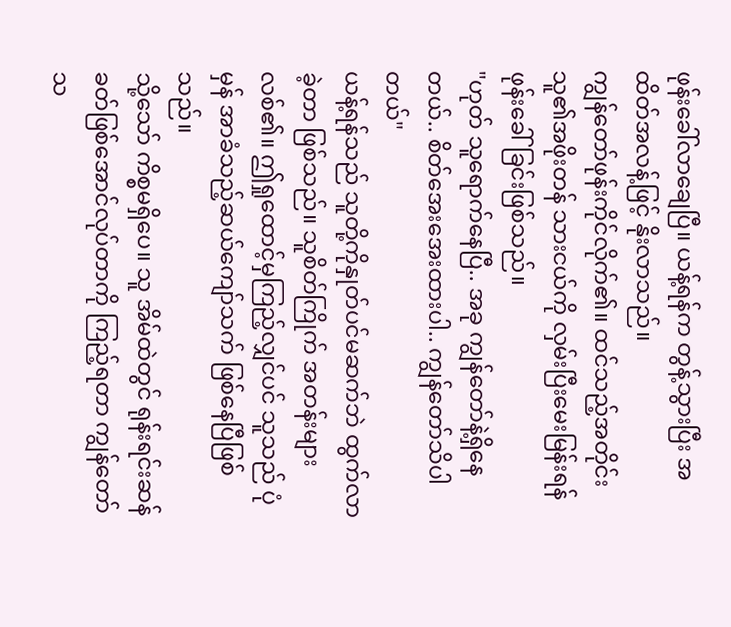ဖုန်းခေါ်လာချေပြီ။ ယန့်ရန်က တွန့်သွားပြီး အထိတ်အလန့်ဖြင့် နိုးလာသည်။
ကျွန်တော်ဖုန်းကိုင်လိုက်၏။ ထင်သည့်အတိုင်း သူ၏အဖိုးတန် သားငယ်ကို လှမ်းပြီးမေးမြန်းရန် ဖုန်းခေါ်ခြင်းဖြစ်သည်။
"ဟုတ် သူရောက်နေပြီ.. အခု ကျွန်တော်နဲ့ရှိနေတယ်.. စိတ်အေးအေးထားပါ.. ကျွန်တော်သိပါတယ်"
ယန့်ရန်သည် သူတို့ကိုနှုတ်ပင်မဆက်ဘဲ ထွက်လာခဲ့တာ ဖြစ်သည်။ သူစိတ်ကြိုက် အတန်းများလစ်၏။ ဤရှုထောင့်မှကြည့်လျှင်ပင် သူသည် ပုံမှန် အာခံသည့်ဆယ်ကျော်သက် ဖြစ်နေပြီဖြစ်သည်။
သို့သော် ကိစ္စမရှိပေ။ သူ အိမ်ထဲတွင် ရုန်းရင်းဆန်ခတ်ဖြစ်အောင်လုပ်တာကို ကြည့်ရတာ ကျွန်တော်သ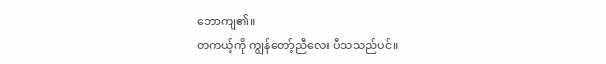ဘောကျ၏။
တကယ့်ကို ကျွန်တော့်ညီလေး ပီသသည်ပင်။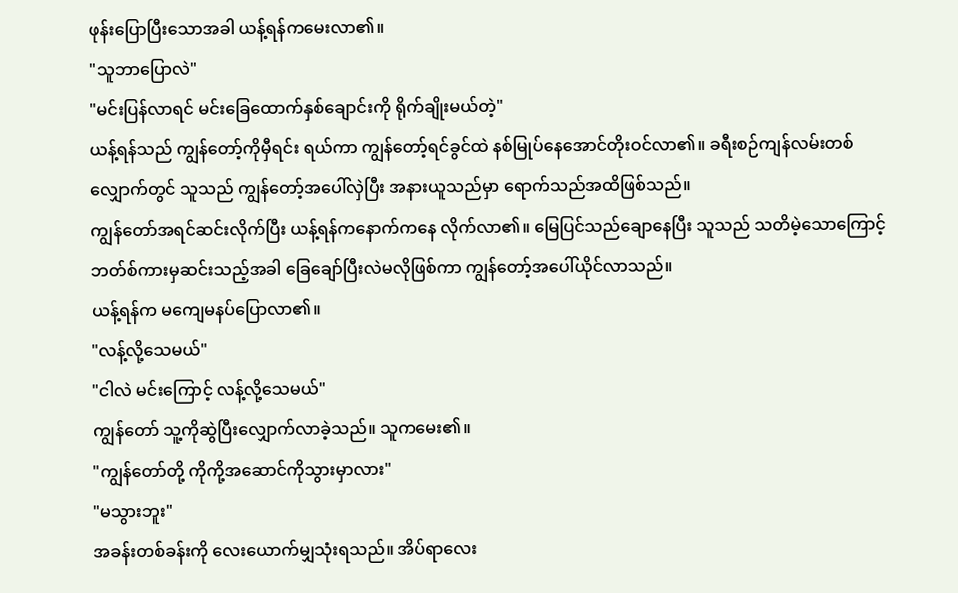ဖုန်းပြောပြီးသောအခါ ယန့်ရန်ကမေးလာ၏။
"သူဘာပြောလဲ"
"မင်းပြန်လာရင် မင်းခြေထောက်နှစ်ချောင်းကို ရိုက်ချိုးမယ်တဲ့"
ယန့်ရန်သည် ကျွန်တော့်ကိုမှီရင်း ရယ်ကာ ကျွန်တော့်ရင်ခွင်ထဲ နစ်မြုပ်နေအောင်တိုးဝင်လာ၏။ ခရီးစဉ်ကျန်လမ်းတစ်လျှောက်တွင် သူသည် ကျွန်တော့်အပေါ်လှဲပြီး အနားယူသည်မှာ ရောက်သည်အထိဖြစ်သည်။
ကျွန်တော်အရင်ဆင်းလိုက်ပြီး ယန့်ရန်ကနောက်ကနေ လိုက်လာ၏။ မြေပြင်သည်ချောနေပြီး သူသည် သတိမဲ့သောကြောင့် ဘတ်စ်ကားမှဆင်းသည့်အခါ ခြေချော်ပြီးလဲမလိုဖြစ်ကာ ကျွန်တော့်အပေါ်ယိုင်လာသည်။
ယန့်ရန်က မကျေမနပ်ပြောလာ၏။
"လန့်လို့သေမယ်"
"ငါလဲ မင်းကြောင့် လန့်လို့သေမယ်"
ကျွန်တော် သူ့ကိုဆွဲပြီးလျှောက်လာခဲ့သည်။ သူကမေး၏။
"ကျွန်တော်တို့ ကိုကို့အဆောင်ကိုသွားမှာလား"
"မသွားဘူး"
အခန်းတစ်ခန်းကို လေးယောက်မျှသုံးရသည်။ အိပ်ရာလေး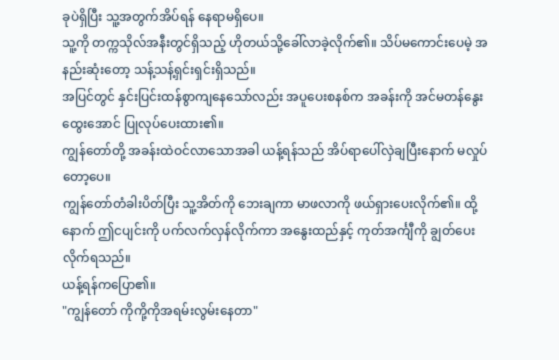ခုပဲရှိပြီး သူ့အတွက်အိပ်ရန် နေရာမရှိပေ။
သူ့ကို တက္ကသိုလ်အနီးတွင်ရှိသည့် ဟိုတယ်သို့ခေါ်လာခဲ့လိုက်၏။ သိပ်မကောင်းပေမဲ့ အနည်းဆုံးတော့ သန့်သန့်ရှင်းရှင်းရှိသည်။
အပြင်တွင် နှင်းပြင်းထန်စွာကျနေသော်လည်း အပူပေးစနစ်က အခန်းကို အင်မတန်နွေးထွေးအောင် ပြုလုပ်ပေးထား၏။
ကျွန်တော်တို့ အခန်းထဲဝင်လာသောအခါ ယန့်ရန်သည် အိပ်ရာပေါ်လှဲချပြီးနောက် မလှုပ်တော့ပေ။
ကျွန်တော်တံခါးပိတ်ပြီး သူ့အိတ်ကို ဘေးချကာ မာဖလာကို ဖယ်ရှားပေးလိုက်၏။ ထို့နောက် ဤငပျင်းကို ပက်လက်လှန်လိုက်ကာ အနွေးထည်နှင့် ကုတ်အင်္ကျီကို ချွတ်ပေးလိုက်ရသည်။
ယန့်ရန်ကပြော၏။
"ကျွန်တော် ကိုကို့ကိုအရမ်းလွမ်းနေတာ"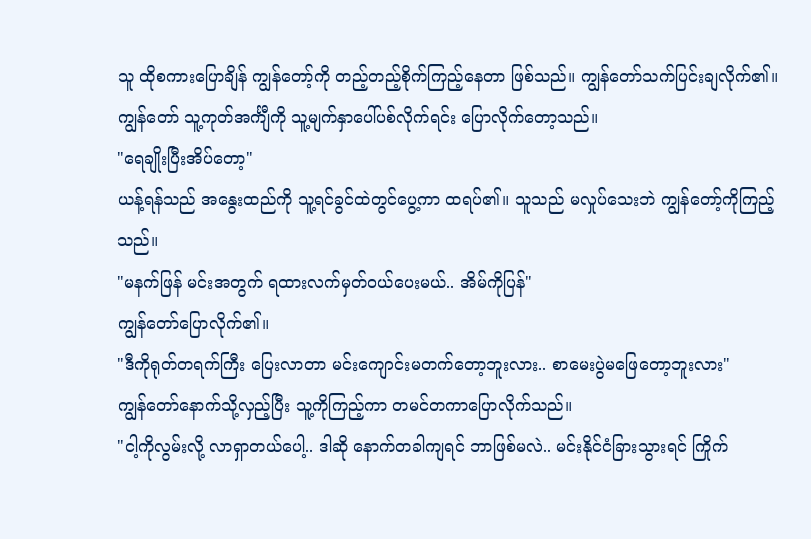သူ ထိုစကားပြောချိန် ကျွန်တော့်ကို တည့်တည့်စိုက်ကြည့်နေတာ ဖြစ်သည်။ ကျွန်တော်သက်ပြင်းချလိုက်၏။
ကျွန်တော် သူ့ကုတ်အင်္ကျီကို သူ့မျက်နှာပေါ်ပစ်လိုက်ရင်း ပြောလိုက်တော့သည်။
"ရေချိုးပြီးအိပ်တော့"
ယန့်ရန်သည် အနွေးထည်ကို သူ့ရင်ခွင်ထဲတွင်ပွေ့ကာ ထရပ်၏။ သူသည် မလှုပ်သေးဘဲ ကျွန်တော့်ကိုကြည့်သည်။
"မနက်ဖြန် မင်းအတွက် ရထားလက်မှတ်ဝယ်ပေးမယ်.. အိမ်ကိုပြန်"
ကျွန်တော်ပြောလိုက်၏။
"ဒီကိုရုတ်တရက်ကြီး ပြေးလာတာ မင်းကျောင်းမတက်တော့ဘူးလား.. စာမေးပွဲမဖြေတော့ဘူးလား"
ကျွန်တော်နောက်သို့လှည့်ပြီး သူ့ကိုကြည့်ကာ တမင်တကာပြောလိုက်သည်။
"ငါ့ကိုလွမ်းလို့ လာရှာတယ်ပေါ့.. ဒါဆို နောက်တခါကျရင် ဘာဖြစ်မလဲ.. မင်းနိုင်ငံခြားသွားရင် ကြိုက်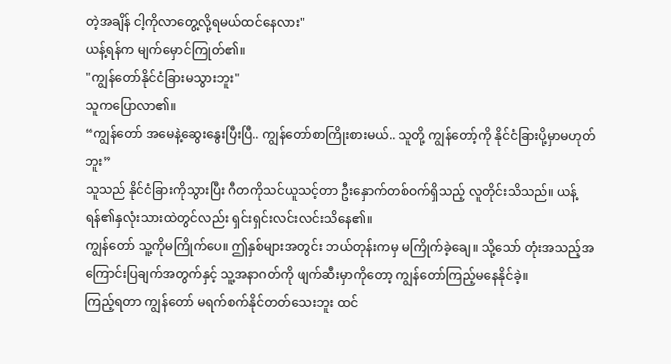တဲ့အချိန် ငါ့ကိုလာတွေ့လို့ရမယ်ထင်နေလား"
ယန့်ရန်က မျက်မှောင်ကြုတ်၏။
"ကျွန်တော်နိုင်ငံခြားမသွားဘူး"
သူကပြောလာ၏။
“ကျွန်တော် အမေနဲ့ဆွေးနွေးပြီးပြီ.. ကျွန်တော်စာကြိုးစားမယ်.. သူတို့ ကျွန်တော့်ကို နိုင်ငံခြားပို့မှာမဟုတ်ဘူး”
သူသည် နိုင်ငံခြားကိုသွားပြီး ဂီတကိုသင်ယူသင့်တာ ဦးနှောက်တစ်ဝက်ရှိသည့် လူတိုင်းသိသည်။ ယန့်ရန်၏နှလုံးသားထဲတွင်လည်း ရှင်းရှင်းလင်းလင်းသိနေ၏။
ကျွန်တော် သူ့ကိုမကြိုက်ပေ။ ဤနှစ်များအတွင်း ဘယ်တုန်းကမှ မကြိုက်ခဲ့ချေ။ သို့သော် တုံးအသည့်အကြောင်းပြချက်အတွက်နှင့် သူ့အနာဂတ်ကို ဖျက်ဆီးမှာကိုတော့ ကျွန်တော်ကြည့်မနေနိုင်ခဲ့။
ကြည့်ရတာ ကျွန်တော် မရက်စက်နိုင်တတ်သေးဘူး ထင်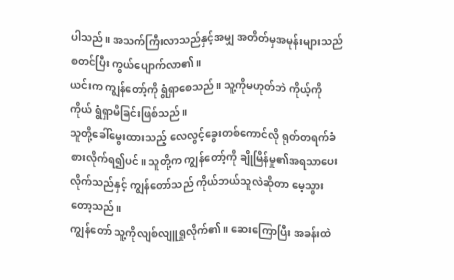ပါသည်။ အသက်ကြီးလာသည်နှင့်အမျှ အတိတ်မှအမုန်းများသည် စတင်ပြီး ကွယ်ပျောက်လာ၏။
ယင်းက ကျွန်တော့်ကို ရွံရှာစေသည်။ သူ့ကိုမဟုတ်ဘဲ ကိုယ့်ကိုကိုယ် ရွံရှာမိခြင်းဖြစ်သည်။
သူတို့ခေါ်မွေးထားသည့် လေလွင့်ခွေးတစ်ကောင်လို ရုတ်တရက်ခံစားလိုက်ရ၍ပင်။ သူတို့က ကျွန်တော့်ကို ချိုမြိန်မှု၏အရသာပေးလိုက်သည်နှင့် ကျွန်တော်သည် ကိုယ်ဘယ်သူလဲဆိုတာ မေ့သွားတော့သည်။
ကျွန်တော် သူ့ကိုလျစ်လျူရှုလိုက်၏။ ဆေးကြောပြီး အခန်းထဲ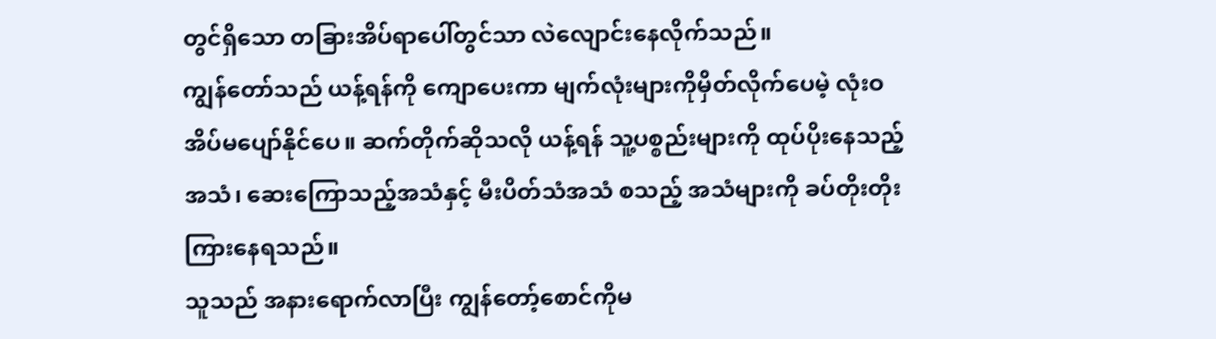တွင်ရှိသော တခြားအိပ်ရာပေါ်တွင်သာ လဲလျောင်းနေလိုက်သည်။
ကျွန်တော်သည် ယန့်ရန်ကို ကျောပေးကာ မျက်လုံးများကိုမှိတ်လိုက်ပေမဲ့ လုံးဝအိပ်မပျော်နိုင်ပေ။ ဆက်တိုက်ဆိုသလို ယန့်ရန် သူ့ပစ္စည်းများကို ထုပ်ပိုးနေသည့်အသံ၊ ဆေးကြောသည့်အသံနှင့် မီးပိတ်သံအသံ စသည့် အသံများကို ခပ်တိုးတိုးကြားနေရသည်။
သူသည် အနားရောက်လာပြီး ကျွန်တော့်စောင်ကိုမ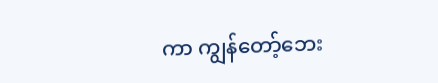ကာ ကျွန်တော့်ဘေး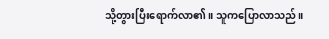သို့တွားပြီးရောက်လာ၏။ သူကပြောလာသည်။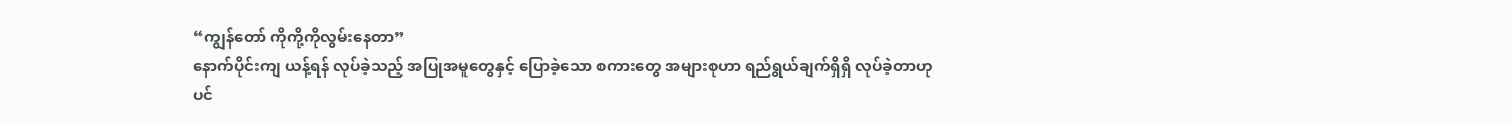“ကျွန်တော် ကိုကို့ကိုလွမ်းနေတာ”
နောက်ပိုင်းကျ ယန့်ရန် လုပ်ခဲ့သည့် အပြုအမူတွေနှင့် ပြောခဲ့သော စကားတွေ အများစုဟာ ရည်ရွယ်ချက်ရှိရှိ လုပ်ခဲ့တာဟုပင်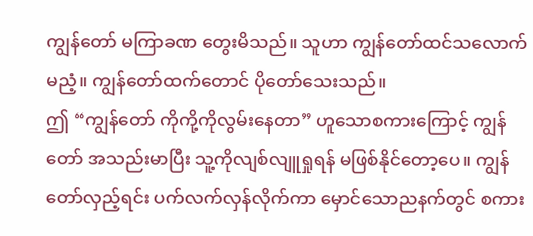ကျွန်တော် မကြာခဏ တွေးမိသည်။ သူဟာ ကျွန်တော်ထင်သလောက် မညံ့။ ကျွန်တော်ထက်တောင် ပိုတော်သေးသည်။
ဤ “ကျွန်တော် ကိုကို့ကိုလွမ်းနေတာ” ဟူသောစကားကြောင့် ကျွန်တော် အသည်းမာပြီး သူ့ကိုလျစ်လျူရှုရန် မဖြစ်နိုင်တော့ပေ။ ကျွန်တော်လှည့်ရင်း ပက်လက်လှန်လိုက်ကာ မှောင်သောညနက်တွင် စကား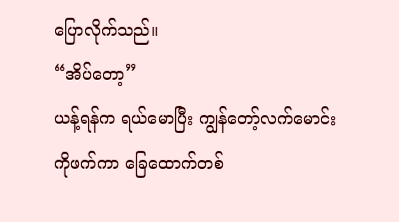ပြောလိုက်သည်။
“အိပ်တော့”
ယန့်ရန်က ရယ်မောပြီး ကျွန်တော့်လက်မောင်းကိုဖက်ကာ ခြေထောက်တစ်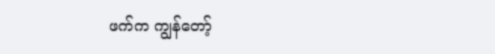ဖက်က ကျွန်တော့်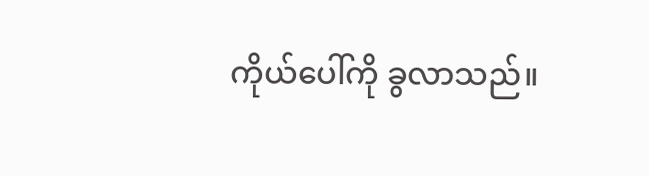ကိုယ်ပေါ်ကို ခွလာသည်။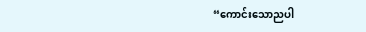“ကောင်းသောညပါ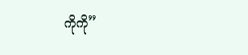ကိုကို”